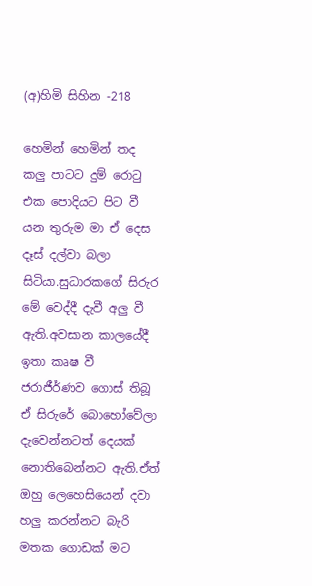(අ)හිමි සිහින -218

හෙමින් හෙමින් තද කලු පාටට දුම් රොටු එක පොදියට පිට වී යන තුරුම මා ඒ දෙස දෑස් දල්වා බලා සිටියා.සුධාරකගේ සිරුර මේ වෙද්දී දැවී අලු වී ඇති.අවසාන කාලයේදී ඉතා කෘෂ වී ජරාජීර්ණව ගොස් තිබූ ඒ සිරුරේ බොහෝවේලා දැවෙන්නටත් දෙයක් නොතිබෙන්නට ඇති.ඒත් ඔහු ලෙහෙසියෙන් දවා හලු කරන්නට බැරි මතක ගොඩක් මට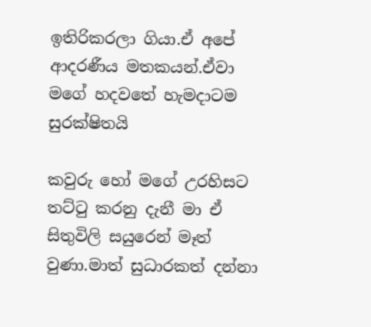ඉතිරිකරලා ගියා.ඒ අපේ ආදරණීය මතකයන්.ඒවා මගේ හදවතේ හැමදාටම සුරක්ෂිතයි

කවුරු හෝ මගේ උරහිසට තට්ටු කරනු දැනී මා ඒ සිතුවිලි සයුරෙන් මෑත් වුණා.මාත් සුධාරකත් දන්නා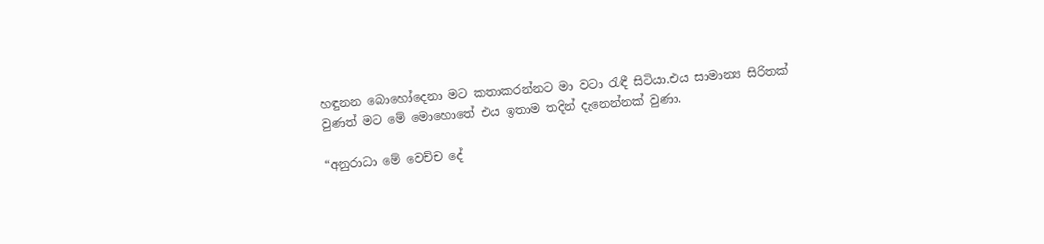හඳුනන බොහෝදෙනා මට කතාකරන්නට මා වටා රැඳී සිටියා.එය සාමාන්‍ය සිරිතක් වුණත් මට මේ මොහොතේ එය ඉතාම තදින් දැනෙන්නක් වුණා.

“අනුරාධා මේ වෙච්ච දේ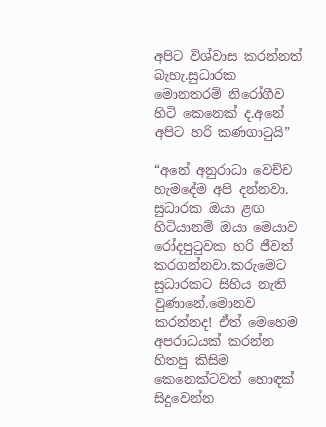අපිට විශ්වාස කරන්නත් බැහැ.සුධාරක මොනතරම් නිරෝගීව හිටි කෙනෙක් ද.අනේ අපිට හරි කණගාටුයි”

“අනේ අනුරාධා වෙච්ච හැමදේම අපි දන්නවා. සුධාරක ඔයා ළඟ හිටියානම් ඔයා මෙයාව රෝදපුටුවක හරි ජීවත් කරගන්නවා.කරුමෙට සුධාරකට සිහිය නැති වුණානේ.මොනව කරන්නද! ඒත් මෙහෙම අපරාධයක් කරන්න හිතපු කිසිම කෙනෙක්ටවත් හොඳක් සිදුවෙන්න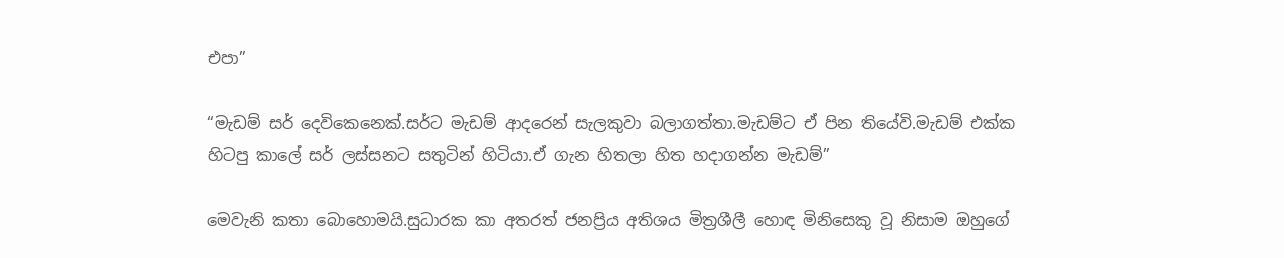එපා”

“මැඩම් සර් දෙවිකෙනෙක්.සර්ට මැඩම් ආදරෙන් සැලකුවා බලාගත්තා.මැඩම්ට ඒ පින තියේවි.මැඩම් එක්ක හිටපු කාලේ සර් ලස්සනට සතුටින් හිටියා.ඒ ගැන හිතලා හිත හදාගන්න මැඩම්”

මෙවැනි කතා බොහොමයි.සුධාරක කා අතරත් ජනප්‍රිය අතිශය මිත්‍රශීලී හොඳ මිනිසෙකු වූ නිසාම ඔහුගේ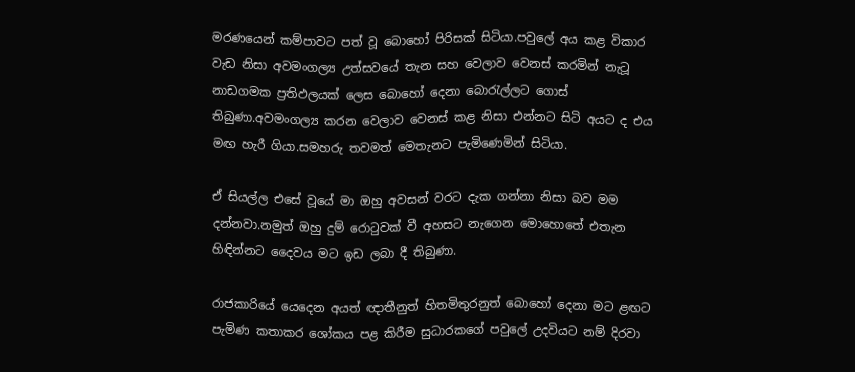මරණයෙන් කම්පාවට පත් වූ බොහෝ පිරිසක් සිටියා.පවුලේ අය කළ විකාර වැඩ නිසා අවමංගල්‍ය උත්සවයේ තැන සහ වෙලාව වෙනස් කරමින් නැටූ නාඩගමක ප්‍රතිඵලයක් ලෙස බොහෝ දෙනා බොරැල්ලට ගොස් තිබුණා.අවමංගල්‍ය කරන වෙලාව වෙනස් කළ නිසා එන්නට සිටි අයට ද එය මඟ හැරී ගියා.සමහරු තවමත් මෙතැනට පැමිණෙමින් සිටියා.

ඒ සියල්ල එසේ වූයේ මා ඔහු අවසන් වරට දැක ගන්නා නිසා බව මම දන්නවා.නමුත් ඔහු දුම් රොටුවක් වී අහසට නැගෙන මොහොතේ එතැන හිඳින්නට දෛවය මට ඉඩ ලබා දී තිබුණා.

රාජකාරියේ යෙදෙන අයත් ඥාතීනුත් හිතමිතුරනුත් බොහෝ දෙනා මට ළඟට පැමිණ කතාකර ශෝකය පළ කිරීම සුධාරකගේ පවුලේ උදවියට නම් දිරවා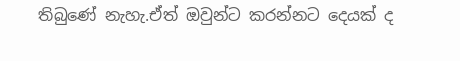තිබුණේ නැහැ.ඒත් ඔවුන්ට කරන්නට දෙයක් ද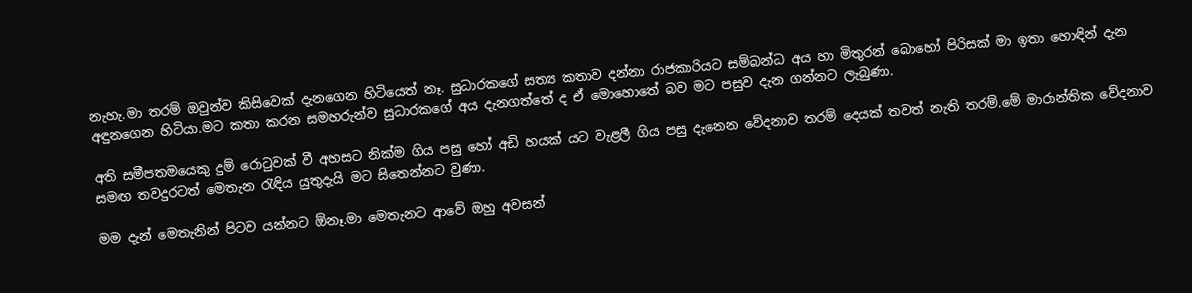නැහැ.මා තරම් ඔවුන්ව කිසිවෙක් දැනගෙන හිටියෙත් නෑ. සුධාරකගේ සත්‍ය කතාව දන්නා රාජකාරියට සම්බන්ධ අය හා මිතුරන් බොහෝ පිරිසක් මා ඉතා හොඳින් දැන අඳුනගෙන හිටියා.මට කතා කරන සමහරුන්ව සුධාරකගේ අය දැනගත්තේ ද ඒ මොහොතේ බව මට පසුව දැන ගන්නට ලැබුණා.

අති සමීපතමයෙකු දුම් රොටුවක් වී අහසට නික්ම ගිය පසු හෝ අඩි හයක් යට වැළලී ගිය පසු දැනෙන වේදනාව තරම් දෙයක් තවත් නැති තරම්.මේ මාරාන්තික වේදනාව සමඟ තවදුරටත් මෙතැන රැඳිය යුතුදැයි මට සිතෙන්නට වුණා.

මම දැන් මෙතැනින් පිටව යන්නට ඕනෑ.මා මෙතැනට ආවේ ඔහු අවසන්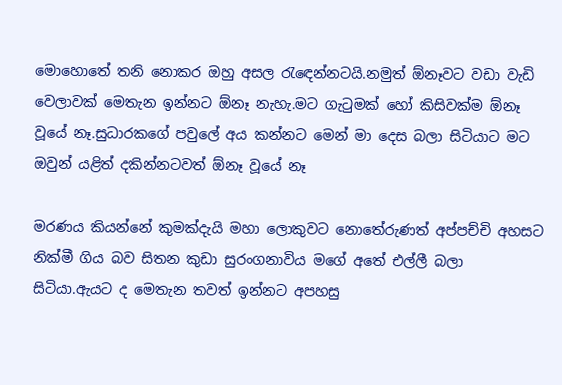මොහොතේ තනි නොකර ඔහු අසල රැඳෙන්නටයි.නමුත් ඕනෑවට වඩා වැඩි වෙලාවක් මෙතැන ඉන්නට ඕනෑ නැහැ.මට ගැටුමක් හෝ කිසිවක්ම ඕනෑ වූයේ නෑ.සුධාරකගේ පවුලේ අය කන්නට මෙන් මා දෙස බලා සිටියාට මට ඔවුන් යළිත් දකින්නටවත් ඕනෑ වූයේ නෑ

මරණය කියන්නේ කුමක්දැයි මහා ලොකුවට නොතේරුණත් අප්පච්චි අහසට නික්මී ගිය බව සිතන කුඩා සුරංගනාවිය මගේ අතේ එල්ලී බලා සිටියා.ඇයට ද මෙතැන තවත් ඉන්නට අපහසු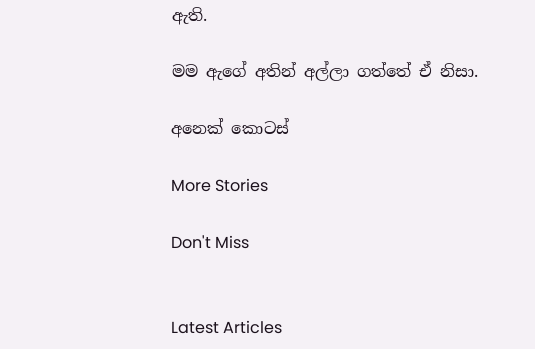ඇති.

මම ඇගේ අතින් අල්ලා ගත්තේ ඒ නිසා.

අනෙක් කොටස්

More Stories

Don't Miss


Latest Articles